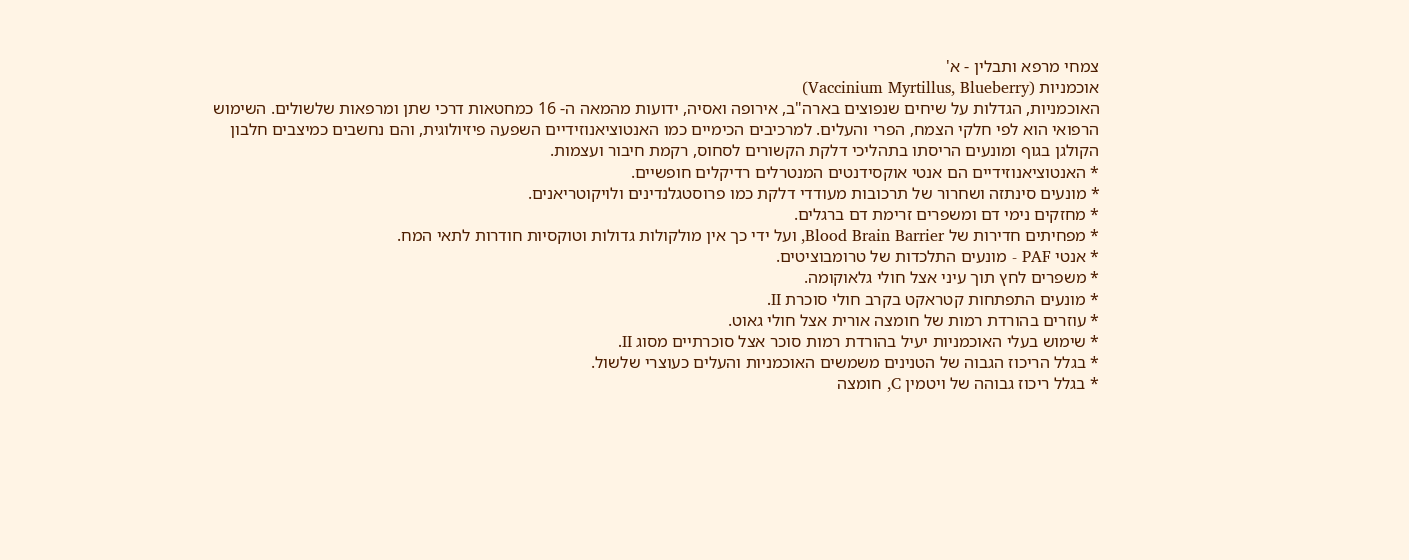צמחי מרפא ותבלין - א'
אוכמניות (Vaccinium Myrtillus, Blueberry)
האוכמניות, הגדלות על שיחים שנפוצים בארה"ב, אירופה ואסיה, ידועות מהמאה ה- 16 כמחטאות דרכי שתן ומרפאות שלשולים. השימוש הרפואי הוא לפי חלקי הצמח, הפרי והעלים. למרכיבים הכימיים כמו האנטוציאנוזידיים השפעה פיזיולוגית, והם נחשבים כמיצבים חלבון הקולגן בגוף ומונעים הריסתו בתהליכי דלקת הקשורים לסחוס, רקמת חיבור ועצמות.
* האנטוציאנוזידיים הם אנטי אוקסידנטים המנטרלים רדיקלים חופשיים.
* מונעים סינתזה ושחרור של תרכובות מעודדי דלקת כמו פרוסטגלנדינים ולויקוטריאנים.
* מחזקים נימי דם ומשפרים זרימת דם ברגלים.
* מפחיתים חדירות של Blood Brain Barrier, ועל ידי כך אין מולקולות גדולות וטוקסיות חודרות לתאי המח.
* אנטי PAF - מונעים התלכדות של טרומבוציטים.
* משפרים לחץ תוך עיני אצל חולי גלאוקומה.
* מונעים התפתחות קטראקט בקרב חולי סוכרת II.
* עוזרים בהורדת רמות של חומצה אורית אצל חולי גאוט.
* שימוש בעלי האוכמניות יעיל בהורדת רמות סוכר אצל סוכרתיים מסוג II.
* בגלל הריכוז הגבוה של הטנינים משמשים האוכמניות והעלים כעוצרי שלשול.
* בגלל ריכוז גבוהה של ויטמין C, חומצה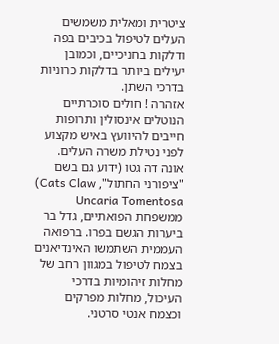ציטרית ומאלית משמשים העלים לטיפול בכיבים בפה ודלקות בחניכיים, וכמובן יעילים ביותר בדלקות כרוניות בדרכי השתן.
אזהרה ! חולים סוכרתיים הנוטלים אינסולין ותרופות חייבים להיוועץ באיש מקצוע לפני נטילת משרה העלים.
אונה דה גטו (ידוע גם בשם "ציפורני החתול", Cats Claw)
Uncaria Tomentosa ממשפחת הפואתיים, גדל בר ביערות הגשם בפרו. ברפואה העממית השתמשו האינדיאנים בצמח לטיפול במגוון רחב של מחלות זיהומיות בדרכי העיכול, מחלות מפרקים וכצמח אנטי סרטני.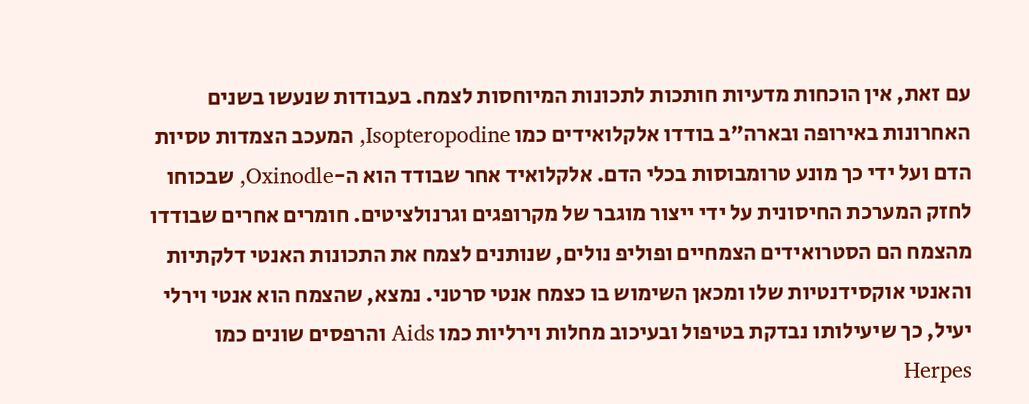עם זאת, אין הוכחות מדעיות חותכות לתכונות המיוחסות לצמח. בעבודות שנעשו בשנים האחרונות באירופה ובארה"ב בודדו אלקלואידים כמו Isopteropodine, המעכב הצמדות טסיות הדם ועל ידי כך מונע טרומבוסות בכלי הדם. אלקלואיד אחר שבודד הוא ה-Oxinodle, שבכוחו לחזק המערכת החיסונית על ידי ייצור מוגבר של מקרופגים וגרנולציטים. חומרים אחרים שבודדו מהצמח הם הסטרואידים הצמחיים ופוליפ נולים, שנותנים לצמח את התכונות האנטי דלקתיות והאנטי אוקסידנטיות שלו ומכאן השימוש בו כצמח אנטי סרטני. נמצא, שהצמח הוא אנטי וירלי יעיל, כך שיעילותו נבדקת בטיפול ובעיכוב מחלות וירליות כמו Aids והרפסים שונים כמו Herpes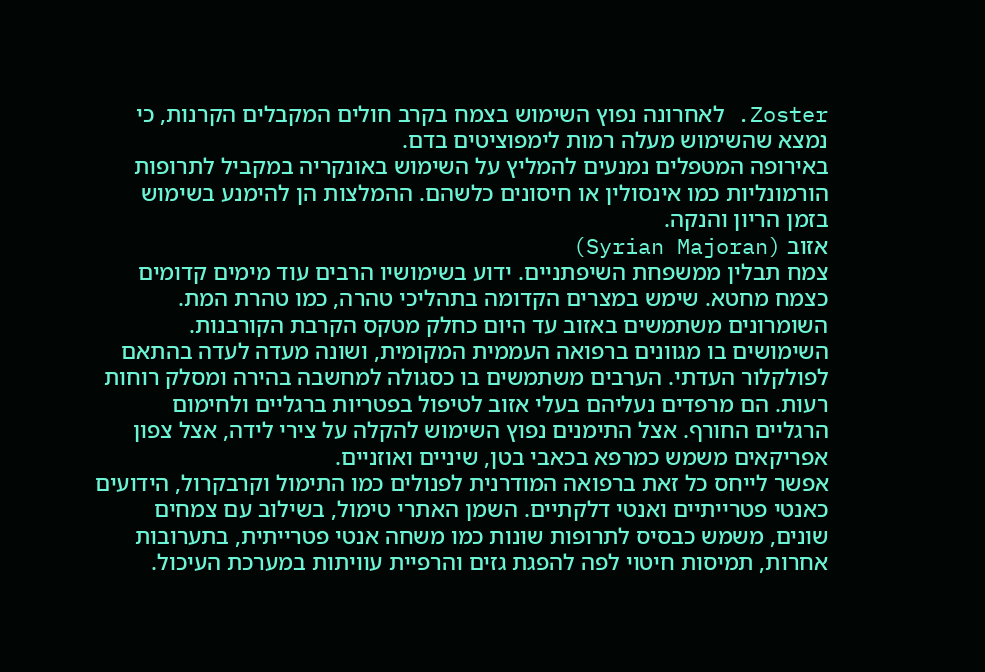Zoster. לאחרונה נפוץ השימוש בצמח בקרב חולים המקבלים הקרנות, כי נמצא שהשימוש מעלה רמות לימפוציטים בדם.
באירופה המטפלים נמנעים להמליץ על השימוש באונקריה במקביל לתרופות הורמונליות כמו אינסולין או חיסונים כלשהם. ההמלצות הן להימנע בשימוש בזמן הריון והנקה.
אזוב (Syrian Majoran)
צמח תבלין ממשפחת השיפתניים. ידוע בשימושיו הרבים עוד מימים קדומים כצמח מחטא. שימש במצרים הקדומה בתהליכי טהרה, כמו טהרת המת. השומרונים משתמשים באזוב עד היום כחלק מטקס הקרבת הקורבנות. השימושים בו מגוונים ברפואה העממית המקומית, ושונה מעדה לעדה בהתאם לפולקלור העדתי. הערבים משתמשים בו כסגולה למחשבה בהירה ומסלק רוחות רעות. הם מרפדים נעליהם בעלי אזוב לטיפול בפטריות ברגליים ולחימום הרגליים החורף. אצל התימנים נפוץ השימוש להקלה על צירי לידה, אצל צפון אפריקאים משמש כמרפא בכאבי בטן, שיניים ואוזניים.
אפשר לייחס כל זאת ברפואה המודרנית לפנולים כמו התימול וקרבקרול, הידועים כאנטי פטרייתיים ואנטי דלקתיים. השמן האתרי טימול, בשילוב עם צמחים שונים, משמש כבסיס לתרופות שונות כמו משחה אנטי פטרייתית, בתערובות אחרות, תמיסות חיטוי לפה להפגת גזים והרפיית עוויתות במערכת העיכול.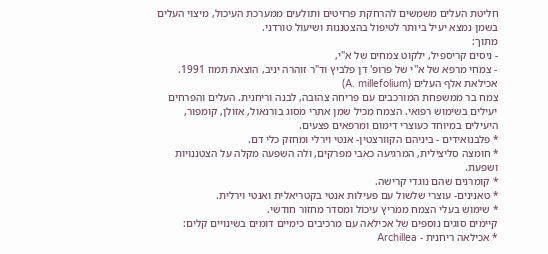חליטת העלים משמשים להרחקת פרזיטים ותולעים ממערכת העיכול, מיצוי העלים בשמן נמצא יעיל ביותר לטיפול בהצטננות ושיעול טורדני.
מתוך:
- ניסים קריספיל, ילקוט צמחים של א"י,
- צמחי מרפא של א"י של פרופ' דן פלביץ וד"ר זוהרה יניב, הוצאת תמוז 1991.
אכילאת אלף העלים (A. millefolium)
צמח בר ממשפחת המורכבים עם פריחה צהובה, לבנה וריחנית. העלים והפרחים יעילים בשימוש רפואי. הצמח מכיל שמן אתרי מסוג בורנאול, אזולן, קומפור, היעילים במיוחד כעוצרי דימום ומרפאים פצעים.
* פלבנואידים - ביניהם הקוורצטין- אנטי וירלי ומחזק כלי דם.
* חומצה סליצילית, המרגיעה כאבי מפרקים, ולה השפעה מקלה על הצטננויות ושפעת.
* קומרנים שהם נוגדי קרישה.
* טאנינים- עוצרי שלשול עם פעילות אנטי בקטריאלית ואנטי וירלית.
* שימוש בעלי הצמח ממריץ עיכול ומסדר מחזור חודשי.
קיימים סוגים נוספים של אכילאה עם מרכיבים כימיים דומים בשינויים קלים:
* אכילאה ריחנית - Archillea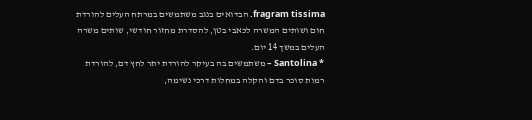fragram tissima. הבדואים בנגב משתמשים במרתח העלים להורדת חום ושותים המשרה לכאבי בטן, להסדרת מחזור חודשי, שותים משרה העלים במשך 14 יום.
* Santolina – משתמשים בה בעיקר להורדת יתר לחץ דם, להורדת רמות סוכר בדם והקלה במחלות דרכי נשימה,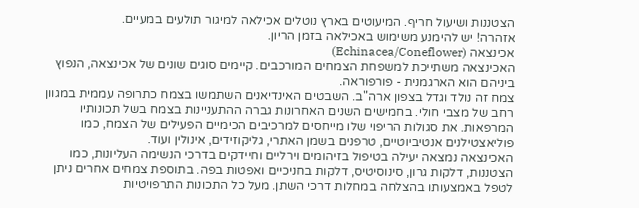הצטננות ושיעול חריף. המיעוטים בארץ נוטלים אכילאה למיגור תולעים במעיים.
אזהרה! יש להימנע משימוש באכילאה בזמן הריון.
אכינצאה (Echinacea/Coneflower)
האכינצאה משתייכת למשפחת הצמחים המורכבים. קיימים סוגים שונים של אכינצאה, הנפוץ ביניהם הוא הארגמנית - פורפוראה.
צמח זה נולד וגדל בצפון ארה"ב. השבטים האינדיאנים השתמשו בצמח כתרופה עממית במגוון רחב של מצבי חולי. בחמישים השנים האחרונות גברה ההתעניינות בצמח בשל תכונותיו המרפאות. את סגולות הריפוי שלו מייחסים למרכיבים הכימיים הפעילים של הצמח, כמו פוליאצטילנים אנטיביוטיים, טרפנים בשמן האתרי, גליקוזידים, אינולין ועוד.
האכינצאה נמצאה יעילה בטיפול בזיהומים וירליים וחיידקים בדרכי הנשימה העליונות, כמו הצטננות, דלקות גרון, סינוסיטיס, דלקות בחניכיים ואפטות בפה. בתוספת צמחים אחרים ניתן לטפל באמצעותו בהצלחה במחלות דרכי השתן. מעל כל התכונות התרפויטיות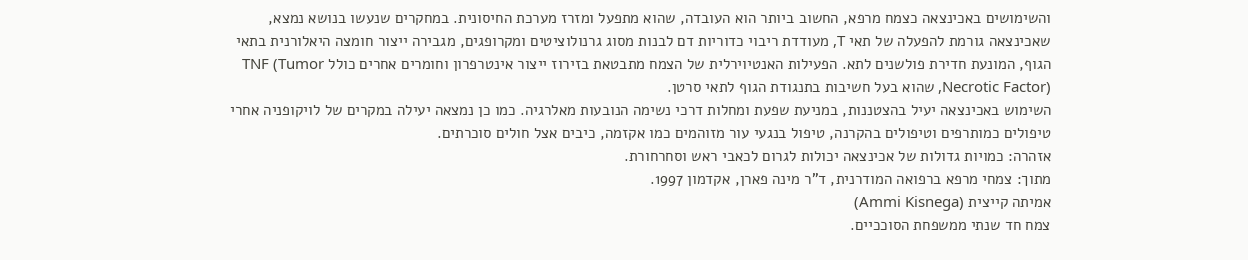והשימושים באכינצאה כצמח מרפא, החשוב ביותר הוא העובדה, שהוא מתפעל ומזרז מערכת החיסונית. במחקרים שנעשו בנושא נמצא, שאכינצאה גורמת להפעלה של תאי T, מעודדת ריבוי כדוריות דם לבנות מסוג גרנולוציטים ומקרופגים, מגבירה ייצור חומצה היאלורנית בתאי הגוף, המונעת חדירת פולשנים לתא. הפעילות האנטיוירלית של הצמח מתבטאת בזירוז ייצור אינטרפרון וחומרים אחרים כולל TNF (Tumor Necrotic Factor), שהוא בעל חשיבות בתנגודת הגוף לתאי סרטן.
השימוש באכינצאה יעיל בהצטננות, במניעת שפעת ומחלות דרכי נשימה הנובעות מאלרגיה. כמו כן נמצאה יעילה במקרים של לויקופניה אחרי טיפולים כמותרפים וטיפולים בהקרנה, טיפול בנגעי עור מזוהמים כמו אקזמה, כיבים אצל חולים סוכרתים.
אזהרה: כמויות גדולות של אכינצאה יכולות לגרום לכאבי ראש וסחרחורת.
מתוך: צמחי מרפא ברפואה המודרנית, ד"ר מינה פארן, אקדמון 1997.
אמיתה קייצית (Ammi Kisnega)
צמח חד שנתי ממשפחת הסוככיים.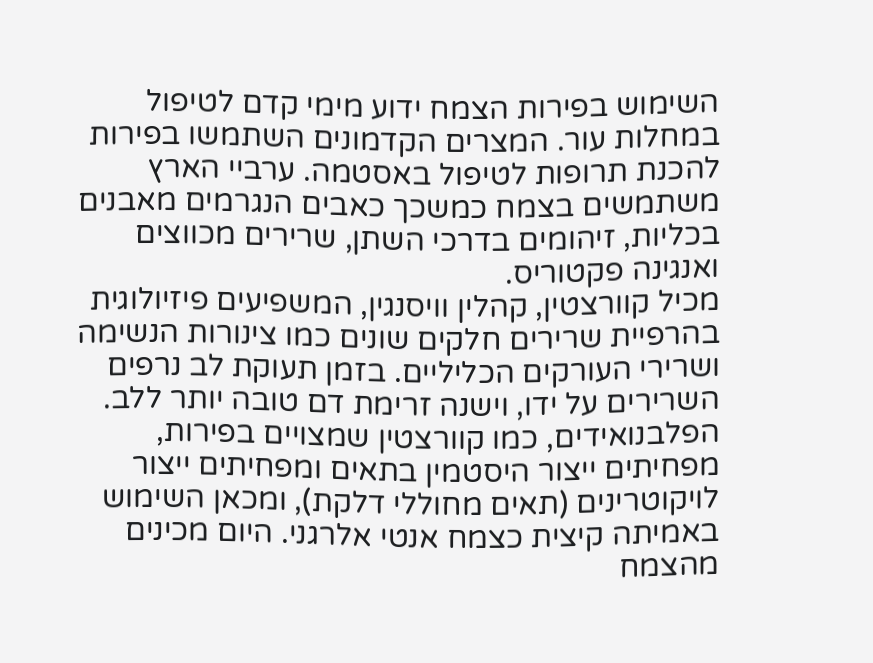השימוש בפירות הצמח ידוע מימי קדם לטיפול במחלות עור. המצרים הקדמונים השתמשו בפירות להכנת תרופות לטיפול באסטמה. ערביי הארץ משתמשים בצמח כמשכך כאבים הנגרמים מאבנים בכליות, זיהומים בדרכי השתן, שרירים מכווצים ואנגינה פקטוריס.
מכיל קוורצטין, קהלין וויסנגין, המשפיעים פיזיולוגית בהרפיית שרירים חלקים שונים כמו צינורות הנשימה ושרירי העורקים הכליליים. בזמן תעוקת לב נרפים השרירים על ידו, וישנה זרימת דם טובה יותר ללב. הפלבנואידים, כמו קוורצטין שמצויים בפירות, מפחיתים ייצור היסטמין בתאים ומפחיתים ייצור לויקוטרינים (תאים מחוללי דלקת), ומכאן השימוש באמיתה קיצית כצמח אנטי אלרגני. היום מכינים מהצמח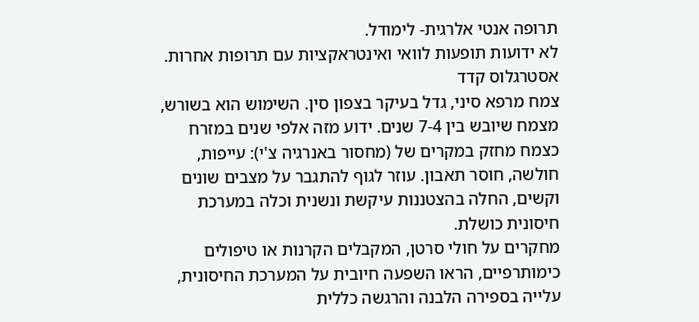תרופה אנטי אלרגית- לימודל.
לא ידועות תופעות לוואי ואינטראקציות עם תרופות אחרות.
אסטרגלוס קדד
צמח מרפא סיני, גדל בעיקר בצפון סין. השימוש הוא בשורש, מצמח שיובש בין 7-4 שנים. ידוע מזה אלפי שנים במזרח כצמח מחזק במקרים של (מחסור באנרגיה צ'י): עייפות, חולשה, חוסר תאבון. עוזר לגוף להתגבר על מצבים שונים וקשים, החלה בהצטננות עיקשת ונשנית וכלה במערכת חיסונית כושלת.
מחקרים על חולי סרטן, המקבלים הקרנות או טיפולים כימותרפיים, הראו השפעה חיובית על המערכת החיסונית, עלייה בספירה הלבנה והרגשה כללית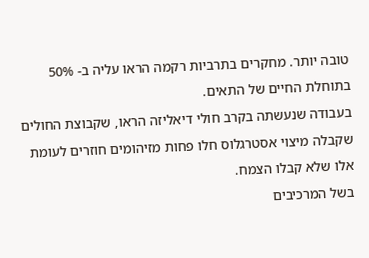טובה יותר. מחקרים בתרביות רקמה הראו עליה ב- 50% בתוחלת החיים של התאים.
בעבודה שנעשתה בקרב חולי דיאליזה הראו, שקבוצת החולים שקבלה מיצוי אסטרגלוס חלו פחות מזיהומים חוזרים לעומת אלו שלא קבלו הצמח.
בשל המרכיבים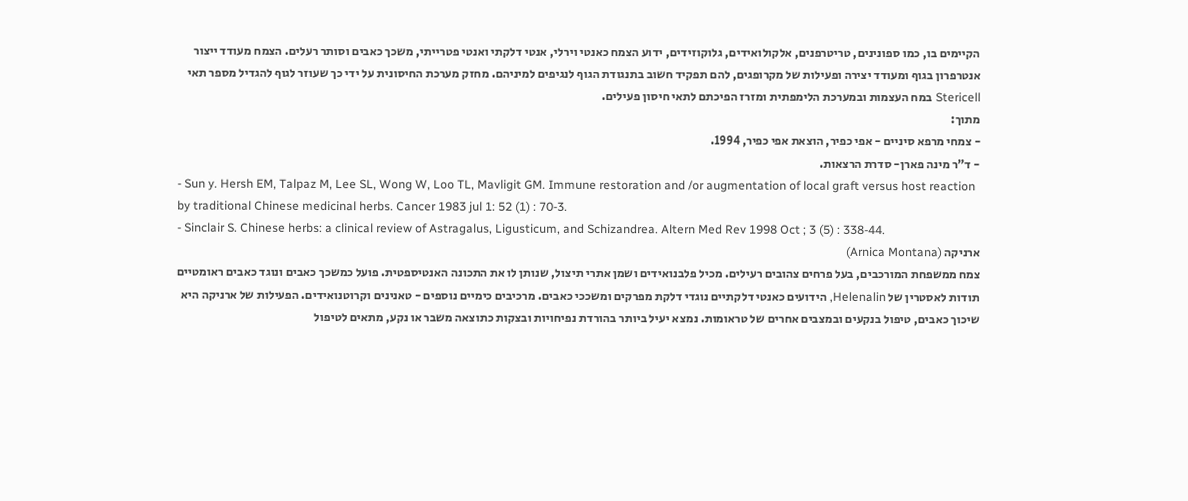הקיימים בו, כמו ספונינים, טריטרפנים, אלקולואידים, גלוקוזידים, ידוע הצמח כאנטי וירלי, אנטי דלקתי ואנטי פטרייתי, משכך כאבים וסותר רעלים. הצמח מעודד ייצור אנטרפרון בגוף ומעודד יצירה ופעילות של מקרופגים, להם תפקיד חשוב בתנגודת הגוף לנגיפים למיניהם. מחזק מערכת החיסונית על ידי כך שעוזר לגוף להגדיל מספר תאי Stericell במח העצמות ובמערכת הלימפתית ומזרז הפיכתם לתאי חיסון פעילים.
מתוך:
- צמחי מרפא סיניים - אפי כפיר, הוצאת אפי כפיר, 1994.
- ד"ר מינה פארן- סדרת הרצאות.
- Sun y. Hersh EM, Talpaz M, Lee SL, Wong W, Loo TL, Mavligit GM. Immune restoration and /or augmentation of local graft versus host reaction by traditional Chinese medicinal herbs. Cancer 1983 jul 1: 52 (1) : 70-3.
- Sinclair S. Chinese herbs: a clinical review of Astragalus, Ligusticum, and Schizandrea. Altern Med Rev 1998 Oct ; 3 (5) : 338-44.
ארניקה (Arnica Montana)
צמח ממשפחת המורכבים, בעל פרחים צהובים רעילים. מכיל פלבנואידים ושמן אתרי תיצול, שנותן לו את התכונה האנטיספטית. פועל כמשכך כאבים ונוגד כאבים ראומטיים תודות לאסטרין של Helenalin, הידועים כאנטי דלקתיים נוגדי דלקת מפרקים ומשככי כאבים. מרכיבים כימיים נוספים - טאנינים וקרוטנואידים. הפעילות של ארניקה היא שיכוך כאבים, טיפול בנקעים ובמצבים אחרים של טראומות. נמצא יעיל ביותר בהורדת נפיחויות ובצקות כתוצאה משבר או נקע, מתאים לטיפול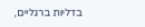בדליות ברגליים,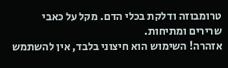טרומבוזה ודלקת בכלי הדם. מקל על כאבי שרירים ומתיחות.
אזהרה! השימוש הוא חיצוני בלבד, אין להשתמש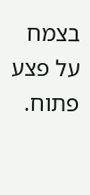בצמח על פצע פתוח.